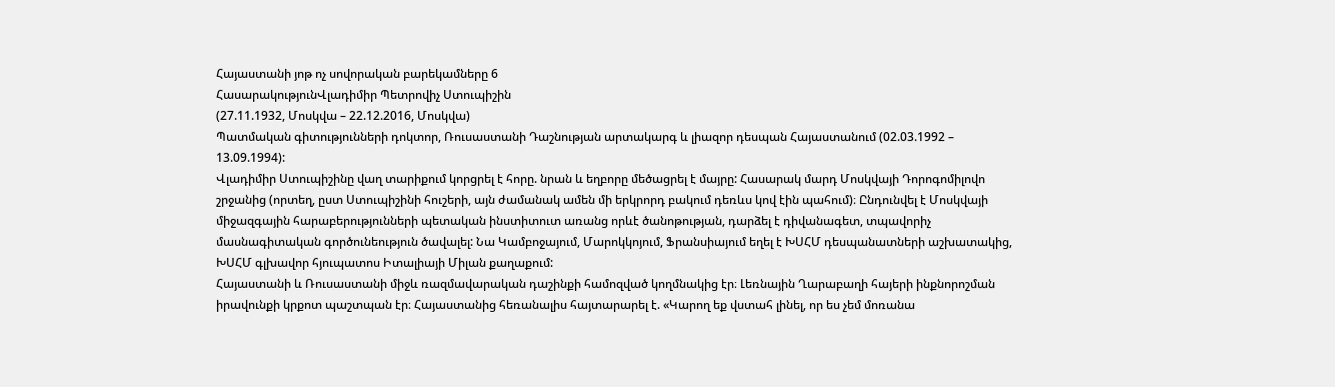Հայաստանի յոթ ոչ սովորական բարեկամները 6
ՀասարակությունՎլադիմիր Պետրովիչ Ստուպիշին
(27.11.1932, Մոսկվա – 22.12.2016, Մոսկվա)
Պատմական գիտությունների դոկտոր, Ռուսաստանի Դաշնության արտակարգ և լիազոր դեսպան Հայաստանում (02.03.1992 – 13.09.1994):
Վլադիմիր Ստուպիշինը վաղ տարիքում կորցրել է հորը. նրան և եղբորը մեծացրել է մայրը: Հասարակ մարդ Մոսկվայի Դորոգոմիլովո շրջանից (որտեղ, ըստ Ստուպիշինի հուշերի, այն ժամանակ ամեն մի երկրորդ բակում դեռևս կով էին պահում)։ Ընդունվել է Մոսկվայի միջազգային հարաբերությունների պետական ինստիտուտ առանց որևէ ծանոթության, դարձել է դիվանագետ, տպավորիչ մասնագիտական գործունեություն ծավալել: Նա Կամբոջայում, Մարոկկոյում, Ֆրանսիայում եղել է ԽՍՀՄ դեսպանատների աշխատակից, ԽՍՀՄ գլխավոր հյուպատոս Իտալիայի Միլան քաղաքում:
Հայաստանի և Ռուսաստանի միջև ռազմավարական դաշինքի համոզված կողմնակից էր։ Լեռնային Ղարաբաղի հայերի ինքնորոշման իրավունքի կրքոտ պաշտպան էր։ Հայաստանից հեռանալիս հայտարարել է. «Կարող եք վստահ լինել, որ ես չեմ մոռանա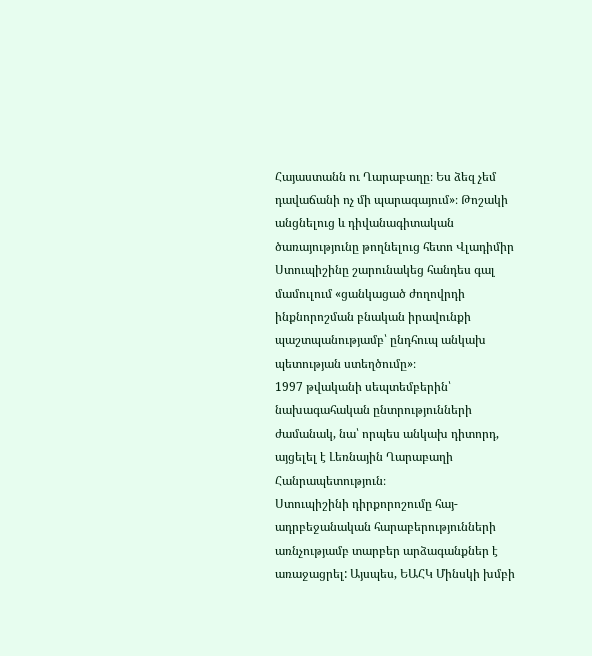Հայաստանն ու Ղարաբաղը։ Ես ձեզ չեմ դավաճանի ոչ մի պարագայում»։ Թոշակի անցնելուց և դիվանագիտական ծառայությունը թողնելուց հետո Վլադիմիր Ստուպիշինը շարունակեց հանդես գալ մամուլում «ցանկացած ժողովրդի ինքնորոշման բնական իրավունքի պաշտպանությամբ՝ ընդհուպ անկախ պետության ստեղծումը»։
1997 թվականի սեպտեմբերին՝ նախագահական ընտրությունների ժամանակ, նա՝ որպես անկախ դիտորդ, այցելել է Լեռնային Ղարաբաղի Հանրապետություն։
Ստուպիշինի դիրքորոշումը հայ-ադրբեջանական հարաբերությունների առնչությամբ տարբեր արձագանքներ է առաջացրել: Այսպես, ԵԱՀԿ Մինսկի խմբի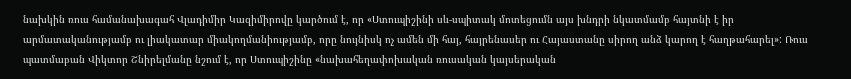նախկին ռուս համանախագահ Վլադիմիր Կազիմիրովը կարծում է, որ «Ստուպիշինի սև-սպիտակ մոտեցումն այս խնդրի նկատմամբ հայտնի է իր արմատականությամբ ու լիակատար միակողմանիությամբ, որը նույնիսկ ոչ ամեն մի հայ, հայրենասեր ու Հայաստանը սիրող անձ կարող է հաղթահարել»: Ռուս պատմաբան Վիկտոր Շնիրելմանը նշում է, որ Ստուպիշինը «նախահեղափոխական ռուսական կայսերական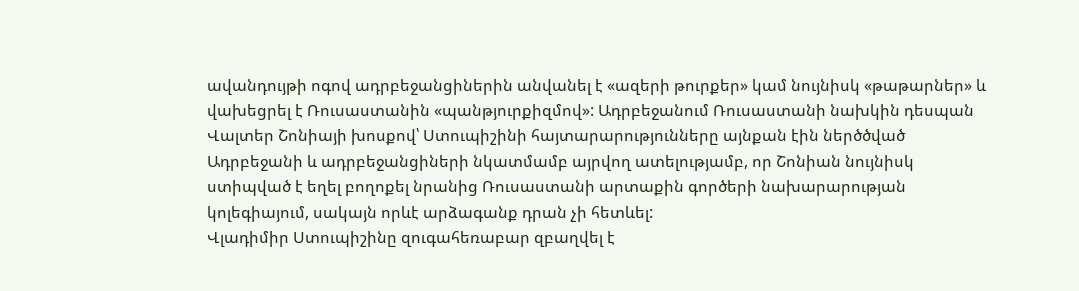ավանդույթի ոգով ադրբեջանցիներին անվանել է «ազերի թուրքեր» կամ նույնիսկ «թաթարներ» և վախեցրել է Ռուսաստանին «պանթյուրքիզմով»: Ադրբեջանում Ռուսաստանի նախկին դեսպան Վալտեր Շոնիայի խոսքով՝ Ստուպիշինի հայտարարությունները այնքան էին ներծծված Ադրբեջանի և ադրբեջանցիների նկատմամբ այրվող ատելությամբ, որ Շոնիան նույնիսկ ստիպված է եղել բողոքել նրանից Ռուսաստանի արտաքին գործերի նախարարության կոլեգիայում, սակայն որևէ արձագանք դրան չի հետևել:
Վլադիմիր Ստուպիշինը զուգահեռաբար զբաղվել է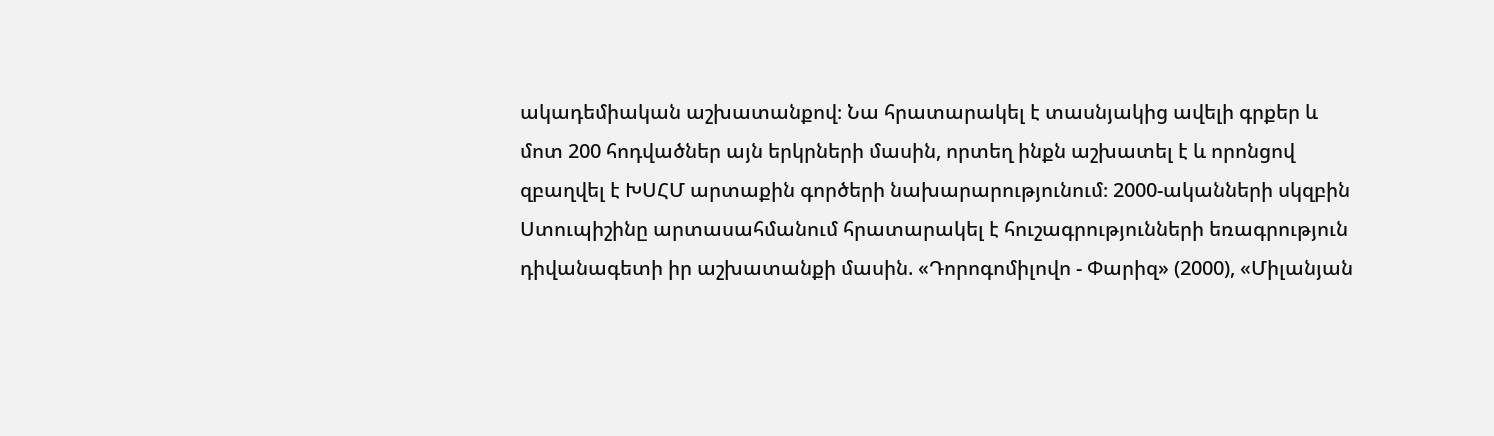ակադեմիական աշխատանքով։ Նա հրատարակել է տասնյակից ավելի գրքեր և մոտ 200 հոդվածներ այն երկրների մասին, որտեղ ինքն աշխատել է և որոնցով զբաղվել է ԽՍՀՄ արտաքին գործերի նախարարությունում։ 2000-ականների սկզբին Ստուպիշինը արտասահմանում հրատարակել է հուշագրությունների եռագրություն դիվանագետի իր աշխատանքի մասին. «Դորոգոմիլովո - Փարիզ» (2000), «Միլանյան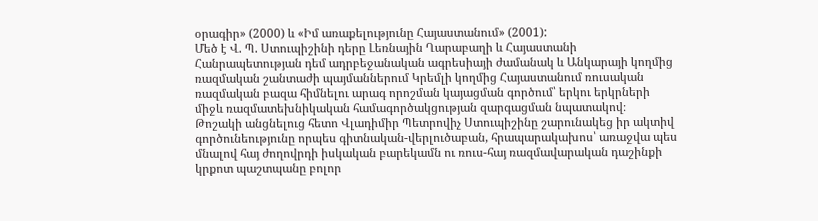օրագիր» (2000) և «Իմ առաքելությունը Հայաստանում» (2001):
Մեծ է Վ. Պ. Ստուպիշինի դերը Լեռնային Ղարաբաղի և Հայաստանի Հանրապետության դեմ ադրբեջանական ագրեսիայի ժամանակ և Անկարայի կողմից ռազմական շանտաժի պայմաններում Կրեմլի կողմից Հայաստանում ռուսական ռազմական բազա հիմնելու արագ որոշման կայացման գործում՝ երկու երկրների միջև ռազմատեխնիկական համագործակցության զարգացման նպատակով։
Թոշակի անցնելուց հետո Վլադիմիր Պետրովիչ Ստուպիշինը շարունակեց իր ակտիվ գործունեությունը որպես գիտնական-վերլուծաբան, հրապարակախոս՝ առաջվա պես մնալով հայ ժողովրդի իսկական բարեկամն ու ռուս-հայ ռազմավարական դաշինքի կրքոտ պաշտպանը բոլոր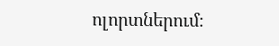ոլորտներում։